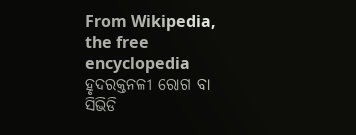From Wikipedia, the free encyclopedia
ହୃଦରକ୍ତନଳୀ ରୋଗ ବା ସିଭିଡି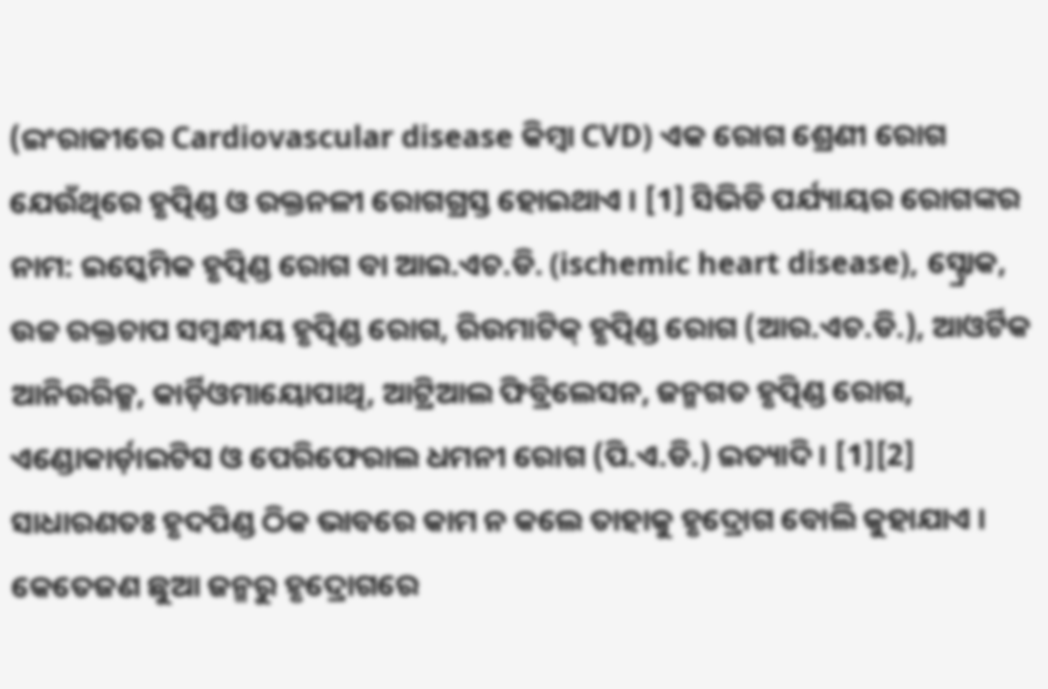(ଇଂରାଜୀରେ Cardiovascular disease କିମ୍ବା CVD) ଏକ ରୋଗ ଶ୍ରେଣୀ ରୋଗ ଯେଉଁଥିରେ ହୃତ୍ପିଣ୍ଡ ଓ ରକ୍ତନଳୀ ରୋଗଗ୍ରସ୍ତ ହୋଇଥାଏ । [1] ସିଭିଡି ପର୍ଯ୍ୟାୟର ରୋଗଙ୍କର ନାମ: ଇସ୍କେମିକ ହୃତ୍ପିଣ୍ଡ ରୋଗ ବା ଆଇ.ଏଚ.ଡି. (ischemic heart disease), ସ୍ଟ୍ରୋକ, ଉଚ୍ଚ ରକ୍ତଚାପ ସମ୍ବନ୍ଧୀୟ ହୃତ୍ପିଣ୍ଡ ରୋଗ, ରିଉମାଟିକ୍ ହୃତ୍ପିଣ୍ଡ ରୋଗ (ଆର.ଏଚ.ଡି.), ଆଓର୍ଟିକ ଆନିଉରିଜ୍ମ, କାର୍ଡ଼ିଓମାୟୋପାଥି, ଆଟ୍ରିଆଲ ଫିବ୍ରିଲେସନ, ଜନ୍ମଗତ ହୃତ୍ପିଣ୍ଡ ରୋଗ, ଏଣ୍ଡୋକାର୍ଡ଼ାଇଟିସ ଓ ପେରିଫେରାଲ ଧମନୀ ରୋଗ (ପି.ଏ.ଡି.) ଇତ୍ୟାଦି । [1][2] ସାଧାରଣତଃ ହୃଦପିଣ୍ଡ ଠିକ ଭାବରେ କାମ ନ କଲେ ତାହାକୁ ହୃଦ୍ରୋଗ ବୋଲି କୁହାଯାଏ । କେତେଜଣ ଛୁଆ ଜନ୍ମରୁ ହୃଦ୍ରୋଗରେ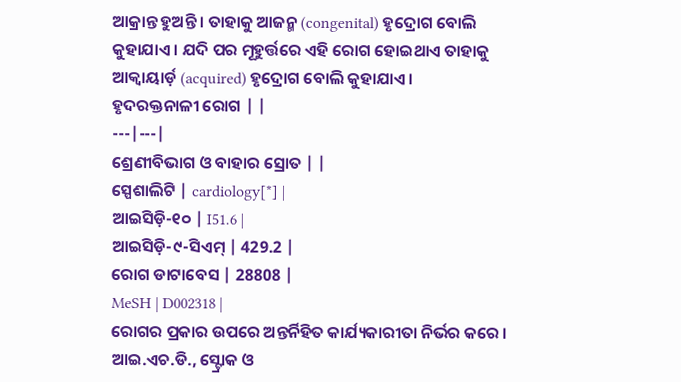ଆକ୍ରାନ୍ତ ହୁଅନ୍ତି । ତାହାକୁ ଆଜନ୍ମ (congenital) ହୃଦ୍ରୋଗ ବୋଲି କୁହାଯାଏ । ଯଦି ପର ମୂହୁର୍ତ୍ତରେ ଏହି ରୋଗ ହୋଇଥାଏ ତାହାକୁ ଆକ୍ୱାୟାର୍ଡ଼ (acquired) ହୃଦ୍ରୋଗ ବୋଲି କୁହାଯାଏ ।
ହୃଦରକ୍ତନାଳୀ ରୋଗ | |
---|---|
ଶ୍ରେଣୀବିଭାଗ ଓ ବାହାର ସ୍ରୋତ | |
ସ୍ପେଶାଲିଟି | cardiology[*] |
ଆଇସିଡ଼ି-୧୦ | I51.6 |
ଆଇସିଡ଼ି-୯-ସିଏମ୍ | 429.2 |
ରୋଗ ଡାଟାବେସ | 28808 |
MeSH | D002318 |
ରୋଗର ପ୍ରକାର ଉପରେ ଅନ୍ତର୍ନିହିତ କାର୍ଯ୍ୟକାରୀତା ନିର୍ଭର କରେ । ଆଇ.ଏଚ.ଡି., ସ୍ଟ୍ରୋକ ଓ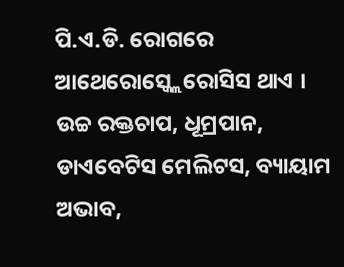ପି.ଏ.ଡି. ରୋଗରେ ଆଥେରୋସ୍କ୍ଲେରୋସିସ ଥାଏ । ଉଚ୍ଚ ରକ୍ତଚାପ, ଧୂମ୍ରପାନ, ଡାଏବେଟିସ ମେଲିଟସ, ବ୍ୟାୟାମ ଅଭାବ,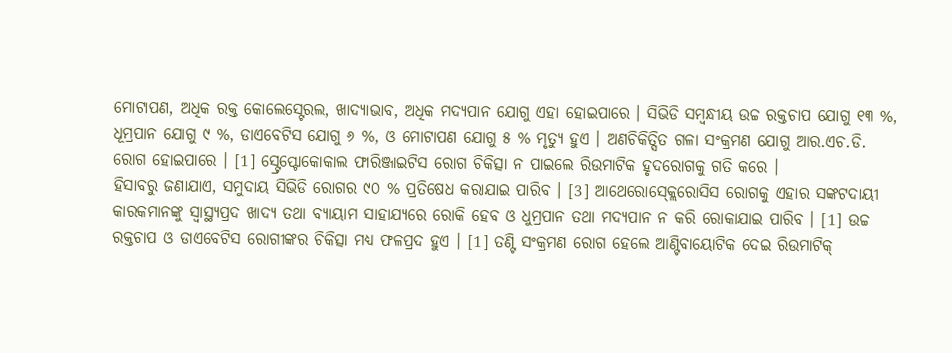ମୋଟାପଣ, ଅଧିକ ରକ୍ତ କୋଲେସ୍ଟେରଲ, ଖାଦ୍ୟାଭାବ, ଅଧିକ ମଦ୍ୟପାନ ଯୋଗୁ ଏହା ହୋଇପାରେ । ସିଭିଡି ସମ୍ବନ୍ଧୀୟ ଉଚ୍ଚ ରକ୍ତଚାପ ଯୋଗୁ ୧୩ %, ଧୂମ୍ରପାନ ଯୋଗୁ ୯ %, ଡାଏବେଟିସ ଯୋଗୁ ୬ %, ଓ ମୋଟାପଣ ଯୋଗୁ ୫ % ମୃତ୍ୟୁ ହୁଏ । ଅଣଚିକିତ୍ସିତ ଗଳା ସଂକ୍ରମଣ ଯୋଗୁ ଆର.ଏଚ.ଡି. ରୋଗ ହୋଇପାରେ । [1] ସ୍ଟ୍ରେପ୍ଟୋକୋକାଲ ଫାରିଞ୍ଜାଇଟିସ ରୋଗ ଚିକିତ୍ସା ନ ପାଇଲେ ରିଉମାଟିକ ହୃଦରୋଗକୁ ଗତି କରେ ।
ହିସାବରୁ ଜଣାଯାଏ, ସମୁଦାୟ ସିଭିଡି ରୋଗର ୯୦ % ପ୍ରତିଷେଧ କରାଯାଇ ପାରିବ । [3] ଆଥେରୋସ୍କ୍ଲେରୋସିସ ରୋଗକୁ ଏହାର ସଙ୍କଟଦାୟୀ କାରକମାନଙ୍କୁ ସ୍ୱାସ୍ଥ୍ୟପ୍ରଦ ଖାଦ୍ୟ ତଥା ବ୍ୟାୟାମ ସାହାଯ୍ୟରେ ରୋକି ହେବ ଓ ଧୁମ୍ରପାନ ତଥା ମଦ୍ୟପାନ ନ କରି ରୋକାଯାଇ ପାରିବ । [1] ଉଚ୍ଚ ରକ୍ତଚାପ ଓ ଡାଏବେଟିସ ରୋଗୀଙ୍କର ଚିକିତ୍ସା ମଧ୍ୟ ଫଳପ୍ରଦ ହୁଏ । [1] ତଣ୍ଟି ସଂକ୍ରମଣ ରୋଗ ହେଲେ ଆଣ୍ଟିବାୟୋଟିକ ଦେଇ ରିଉମାଟିକ୍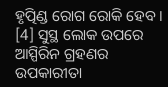ହୃତ୍ପିଣ୍ଡ ରୋଗ ରୋକି ହେବ । [4] ସୁସ୍ଥ ଲୋକ ଉପରେ ଆସ୍ପିରିନ ଗ୍ରହଣର ଉପକାରୀତା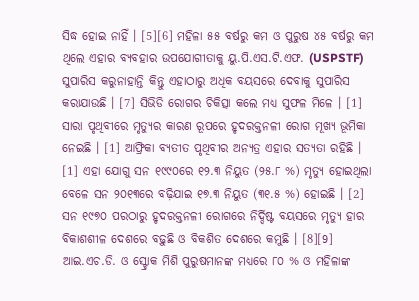ସିଦ୍ଧ ହୋଇ ନାହିଁ । [5][6] ମହିଳା ୫୫ ବର୍ଷରୁ କମ ଓ ପୁରୁଷ ୪୫ ବର୍ଷରୁ କମ ଥିଲେ ଏହାର ବ୍ୟବହାର ଉପଯୋଗୀତାକୁ ୟୁ.ପି.ଏସ.ଟି.ଏଫ. (USPSTF) ସୁପାରିସ କରୁନାହାନ୍ତି କିନ୍ତୁ ଏହାଠାରୁ ଅଧିକ ବୟସରେ ଦେବାକୁ ସୁପାରିସ କରାଯାଉଛି । [7] ସିଭିଡି ରୋଗର ଚିକିତ୍ସା କଲେ ମଧ୍ୟ ସୁଫଳ ମିଳେ । [1]
ସାରା ପୃଥିବୀରେ ମୃତ୍ୟୁର କାରଣ ରୂପରେ ହୃଦରକ୍ତନଳୀ ରୋଗ ମୂଖ୍ୟ ଭୂମିକା ନେଇଛି । [1] ଆଫ୍ରିକା ବ୍ୟତୀତ ପୃଥିବୀର ଅନ୍ୟତ୍ର ଏହାର ସତ୍ୟତା ରହିଛି । [1] ଏହା ଯୋଗୁ ସନ ୧୯୯୦ରେ ୧୨.୩ ନିୟୁତ (୨୫.୮ %) ମୃତ୍ୟୁ ହୋଇଥିଲା ବେଳେ ସନ ୨୦୧୩ରେ ବଢ଼ିଯାଇ ୧୭.୩ ନିୟୁତ (୩୧.୫ %) ହୋଇଛି । [2] ସନ ୧୯୭୦ ପରଠାରୁ ହୃଦରକ୍ତନଳୀ ରୋଗରେ ନିର୍ଦ୍ଦିଷ୍ଟ ବୟସରେ ମୃତ୍ୟୁ ହାର ବିକାଶଶୀଳ ଦେଶରେ ବଢ଼ୁଛି ଓ ବିକଶିତ ଦେଶରେ କମୁଛି । [8][9] ଆଇ.ଏଚ.ଡି. ଓ ସ୍ଟ୍ରୋକ ମିଶି ପୁରୁଷମାନଙ୍କ ମଧ୍ୟରେ ୮୦ % ଓ ମହିଳାଙ୍କ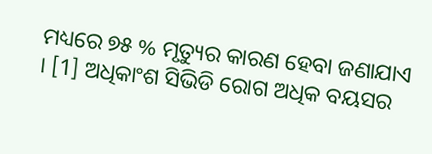ମଧ୍ୟରେ ୭୫ % ମୃତ୍ୟୁର କାରଣ ହେବା ଜଣାଯାଏ । [1] ଅଧିକାଂଶ ସିଭିଡି ରୋଗ ଅଧିକ ବୟସର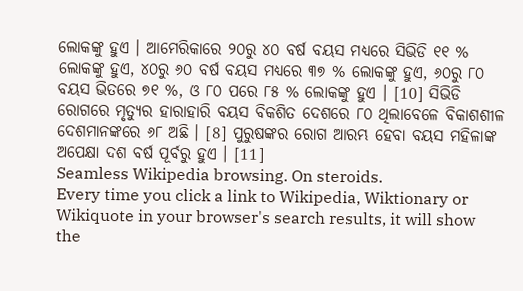ଲୋକଙ୍କୁ ହୁଏ । ଆମେରିକାରେ ୨୦ରୁ ୪୦ ବର୍ଷ ବୟସ ମଧ୍ୟରେ ସିଭିଡି ୧୧ % ଲୋକଙ୍କୁ ହୁଏ, ୪୦ରୁ ୬୦ ବର୍ଷ ବୟସ ମଧ୍ୟରେ ୩୭ % ଲୋକଙ୍କୁ ହୁଏ, ୬୦ରୁ ୮୦ ବୟସ ଭିତରେ ୭୧ %, ଓ ୮୦ ପରେ ୮୫ % ଲୋକଙ୍କୁ ହୁଏ । [10] ସିଭିଡି ରୋଗରେ ମୃତ୍ୟୁର ହାରାହାରି ବୟସ ବିକଶିତ ଦେଶରେ ୮୦ ଥିଲାବେଳେ ବିକାଶଶୀଳ ଦେଶମାନଙ୍କରେ ୬୮ ଅଛି । [8] ପୁରୁଷଙ୍କର ରୋଗ ଆରମ୍ଭ ହେବା ବୟସ ମହିଳାଙ୍କ ଅପେକ୍ଷା ଦଶ ବର୍ଷ ପୂର୍ବରୁ ହୁଏ । [11]
Seamless Wikipedia browsing. On steroids.
Every time you click a link to Wikipedia, Wiktionary or Wikiquote in your browser's search results, it will show the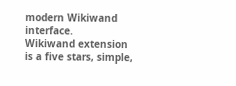modern Wikiwand interface.
Wikiwand extension is a five stars, simple,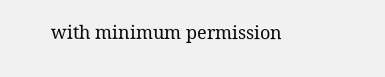with minimum permission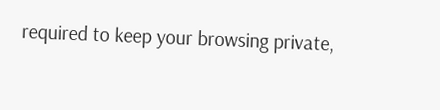required to keep your browsing private,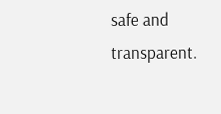safe and transparent.